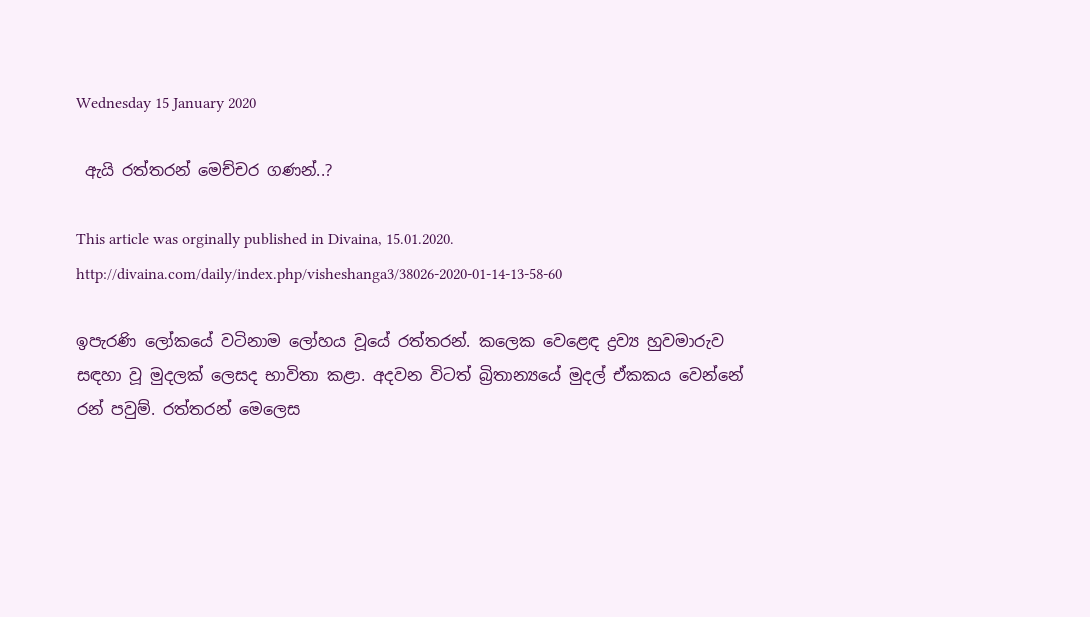Wednesday 15 January 2020

 ඇයි රත්තරන් මෙච්චර ගණන්..?

This article was orginally published in Divaina, 15.01.2020.
http://divaina.com/daily/index.php/visheshanga3/38026-2020-01-14-13-58-60

ඉපැරණි ලෝකයේ වටිනාම ලෝහය වූයේ රත්තරන්. කලෙක වෙළෙඳ ද්‍රව්‍ය හුවමාරුව සඳහා වූ මුදලක්‌ ලෙසද භාවිතා කළා. අදවන විටත් බ්‍රිතාන්‍යයේ මුදල් ඒකකය වෙන්නේ රන් පවුම්. රත්තරන් මෙලෙස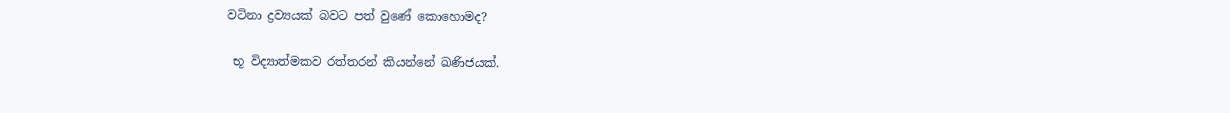වටිනා ද්‍රව්‍යයක්‌ බවට පත් වුණේ කොහොමද?

 භූ විද්‍යාත්මකව රත්තරන් කියන්නේ ඛණිජයක්‌.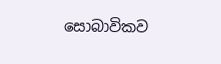සොබාවිකව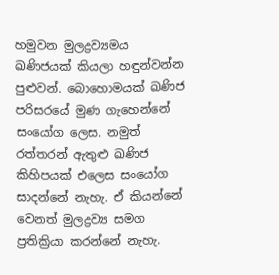හමුවන මුලද්‍රව්‍යමය ඛණිජයක්‌ කියලා හඳුන්වන්න පුළුවන්. බොහොමයක්‌ ඛණිජ පරිසරයේ මුණ ගැහෙන්නේ සංයෝග ලෙස. නමුත් රත්තරන් ඇතුළු ඛණිජ කිහිපයක්‌ එලෙස සංයෝග සාදන්නේ නැහැ. ඒ කියන්නේ වෙනත් මුලද්‍රව්‍ය සමග ප්‍රතික්‍රියා කරන්නේ නැහැ.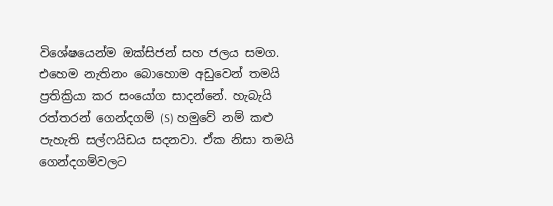විශේෂයෙන්ම ඔක්‌සිජන් සහ ජලය සමග. එහෙම නැතිනං බොහොම අඩුවෙන් තමයි ප්‍රතික්‍රියා කර සංයෝග සාදන්නේ. හැබැයි රත්තරන් ගෙන්දගම් (S) හමුවේ නම් කළු පැහැති සල්ෆයිඩය සදනවා. ඒක නිසා තමයි ගෙන්දගම්වලට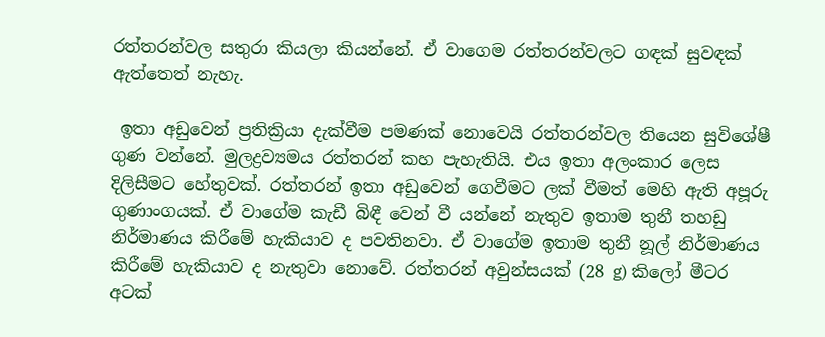රත්තරන්වල සතුරා කියලා කියන්නේ. ඒ වාගෙම රත්තරන්වලට ගඳක්‌ සුවඳක්‌ ඇත්තෙත් නැහැ.

 ඉතා අඩුවෙන් ප්‍රතික්‍රියා දැක්‌වීම පමණක්‌ නොවෙයි රත්තරන්වල තියෙන සුවිශේෂී ගුණ වන්නේ. මුලද්‍රව්‍යමය රත්තරන් කහ පැහැතියි. එය ඉතා අලංකාර ලෙස දිලිසීමට හේතුවක්‌. රත්තරන් ඉතා අඩුවෙන් ගෙවීමට ලක්‌ වීමත් මෙහි ඇති අපූරු ගුණාංගයක්‌. ඒ වාගේම කැඩී බිඳී වෙන් වී යන්නේ නැතුව ඉතාම තුනී තහඩු නිර්මාණය කිරීමේ හැකියාව ද පවතිනවා. ඒ වාගේම ඉතාම තුනී නූල් නිර්මාණය කිරීමේ හැකියාව ද නැතුවා නොවේ. රත්තරන් අවුන්සයක්‌ (28 g) කිලෝ මීටර අටක්‌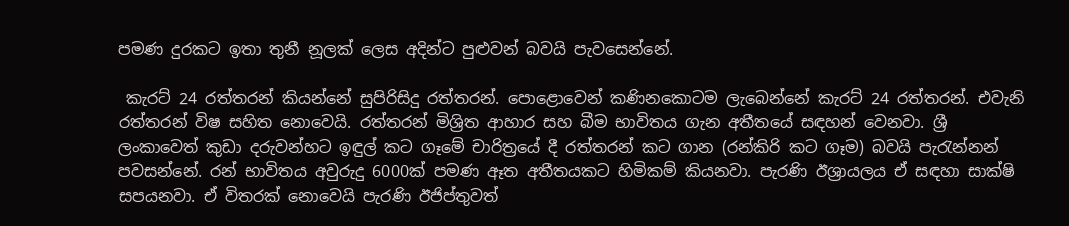පමණ දුරකට ඉතා තුනී නූලක්‌ ලෙස අදින්ට පුළුවන් බවයි පැවසෙන්නේ.

 කැරට්‌ 24 රත්තරන් කියන්නේ සුපිරිසිදු රත්තරන්. පොළොවෙන් කණිනකොටම ලැබෙන්නේ කැරට්‌ 24 රත්තරන්. එවැනි රත්තරන් විෂ සහිත නොවෙයි. රත්තරන් මිශ්‍රිත ආහාර සහ බීම භාවිතය ගැන අතීතයේ සඳහන් වෙනවා. ශ්‍රී ලංකාවෙත් කුඩා දරුවන්හට ඉඳුල් කට ගෑමේ චාරිත්‍රයේ දී රත්තරන් කට ගාන (රන්කිරි කට ගෑම) බවයි පැරැන්නන් පවසන්නේ. රන් භාවිතය අවුරුදු 6000ක්‌ පමණ ඈත අතීතයකට හිමිකම් කියනවා. පැරණි ඊශ්‍රායලය ඒ සඳහා සාක්‌ෂි සපයනවා. ඒ විතරක්‌ නොවෙයි පැරණි ඊජිප්තුවත්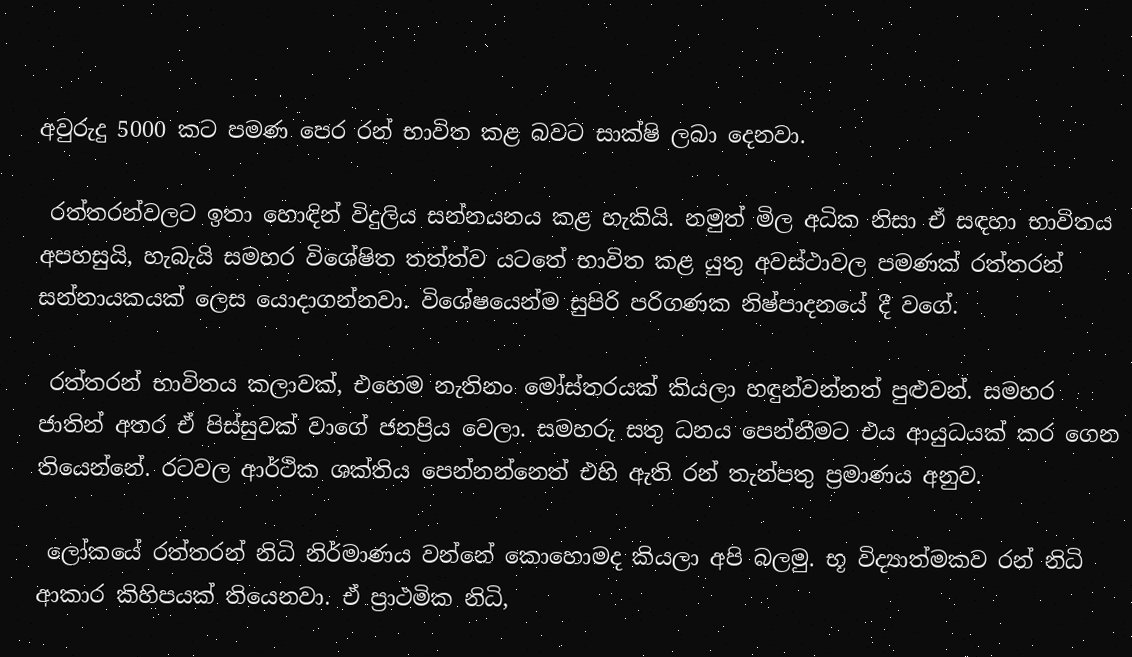අවුරුදු 5000 කට පමණ පෙර රන් භාවිත කළ බවට සාක්‌ෂි ලබා දෙනවා.

 රත්තරන්වලට ඉතා හොඳින් විදුලිය සන්නයනය කළ හැකියි. නමුත් මිල අධික නිසා ඒ සඳහා භාවිතය අපහසුයි, හැබැයි සමහර විශේෂිත තත්ත්ව යටතේ භාවිත කළ යුතු අවස්‌ථාවල පමණක්‌ රත්තරන් සන්නායකයක්‌ ලෙස යොදාගන්නවා. විශේෂයෙන්ම සුපිරි පරිගණක නිෂ්පාදනයේ දී වගේ.

 රත්තරන් භාවිතය කලාවක්‌, එහෙම නැතිනං මෝස්‌තරයක්‌ කියලා හඳුන්වන්නත් පුළුවන්. සමහර ජාතින් අතර ඒ පිස්‌සුවක්‌ වාගේ ජනප්‍රිය වෙලා. සමහරු සතු ධනය පෙන්නීමට එය ආයුධයක්‌ කර ගෙන තියෙන්නේ. රටවල ආර්ථික ශක්‌තිය පෙන්නන්නෙත් එහි ඇති රන් තැන්පතු ප්‍රමාණය අනුව.

 ලෝකයේ රත්තරන් නිධි නිර්මාණය වන්නේ කොහොමද කියලා අපි බලමු. භූ විද්‍යාත්මකව රන් නිධි ආකාර කිහිපයක්‌ තියෙනවා. ඒ ප්‍රාථමික නිධි,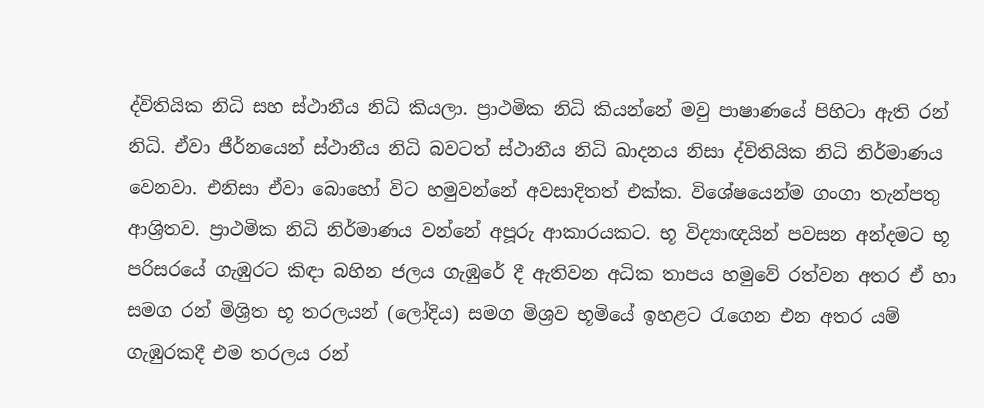ද්විතියික නිධි සහ ස්‌ථානීය නිධි කියලා. ප්‍රාථමික නිධි කියන්නේ මවු පාෂාණයේ පිහිටා ඇති රන් නිධි. ඒවා ජීර්නයෙන් ස්‌ථානීය නිධි බවටත් ස්‌ථානීය නිධි ඛාදනය නිසා ද්විතියික නිධි නිර්මාණය වෙනවා. එනිසා ඒවා බොහෝ විට හමුවන්නේ අවසාදිතත් එක්‌ක. විශේෂයෙන්ම ගංගා තැන්පතු ආශ්‍රිතව. ප්‍රාථමික නිධි නිර්මාණය වන්නේ අපූරු ආකාරයකට. භූ විද්‍යාඥයින් පවසන අන්දමට භූ පරිසරයේ ගැඹුරට කිඳා බහින ජලය ගැඹුරේ දී ඇතිවන අධික තාපය හමුවේ රත්වන අතර ඒ හා සමග රන් මිශ්‍රිත භූ තරලයන් (ලෝදිය) සමග මිශ්‍රව භූමියේ ඉහළට රැගෙන එන අතර යම් ගැඹුරකදී එම තරලය රන්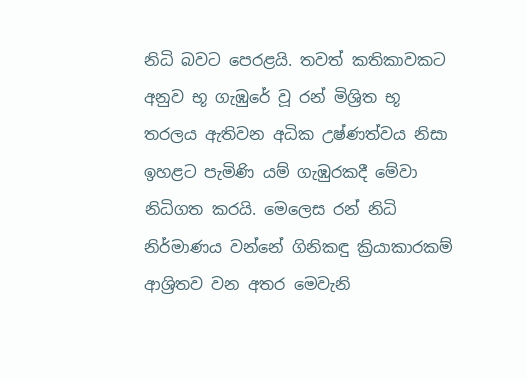නිධි බවට පෙරළයි. තවත් කතිකාවකට අනුව භූ ගැඹුරේ වූ රන් මිශ්‍රිත භූ තරලය ඇතිවන අධික උෂ්ණත්වය නිසා ඉහළට පැමිණි යම් ගැඹුරකදී මේවා නිධිගත කරයි. මෙලෙස රන් නිධි නිර්මාණය වන්නේ ගිනිකඳු ක්‍රියාකාරකම් ආශ්‍රිතව වන අතර මෙවැනි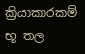ක්‍රියාකාරකම් භූ තල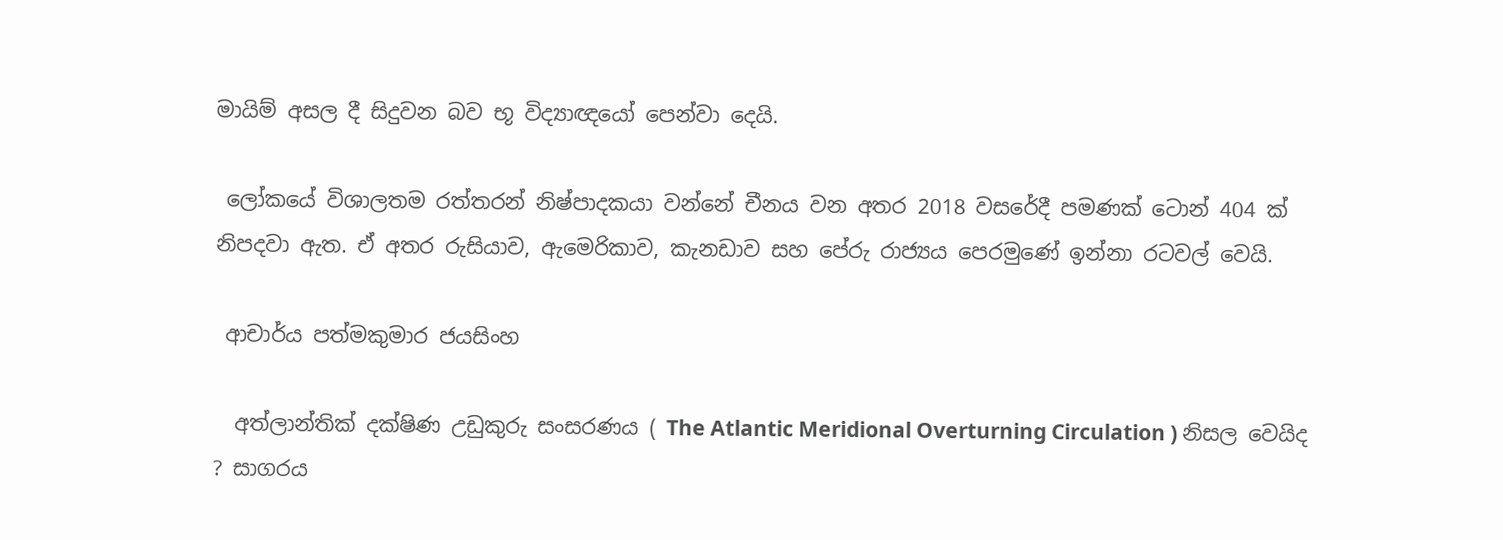මායිම් අසල දී සිදුවන බව භූ විද්‍යාඥයෝ පෙන්වා දෙයි.

 ලෝකයේ විශාලතම රත්තරන් නිෂ්පාදකයා වන්නේ චීනය වන අතර 2018 වසරේදී පමණක්‌ ටොන් 404 ක්‌ නිපදවා ඇත. ඒ අතර රුසියාව, ඇමෙරිකාව, කැනඩාව සහ පේරු රාජ්‍යය පෙරමුණේ ඉන්නා රටවල් වෙයි.

 ආචාර්ය පත්මකුමාර ජයසිංහ

  අත්ලාන්තික් දක්ෂිණ උඩුකුරු සංසරණය ( The Atlantic Meridional Overturning Circulation ) නිසල වෙයිද ? සාගරය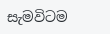සැමවිටම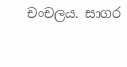චංචලය. සාගර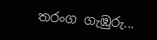තරංග ගැඹුරු...